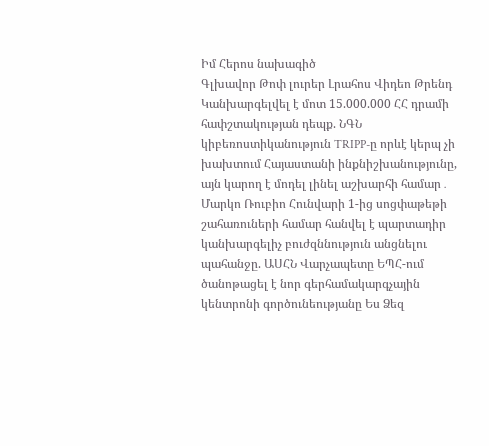Իմ Հերոս նախագիծ
Գլխավոր Թոփ լուրեր Լրահոս Վիդեո Թրենդ
Կանխարգելվել է մոտ 15.000.000 ՀՀ դրամի հափշտակության դեպք. ՆԳՆ կիբեռոստիկանություն TRIPP-ը որևէ կերպ չի խախտում Հայաստանի ինքնիշխանությունը, այն կարող է մոդել լինել աշխարհի համար․ Մարկո Ռուբիո Հունվարի 1-ից սոցփաթեթի շահառուների համար հանվել է պարտադիր կանխարգելիչ բուժզննություն անցնելու պահանջը. ԱՍՀՆ Վարչապետը ԵՊՀ-ում ծանոթացել է նոր գերհամակարգչային կենտրոնի գործունեությանը Ես Ձեզ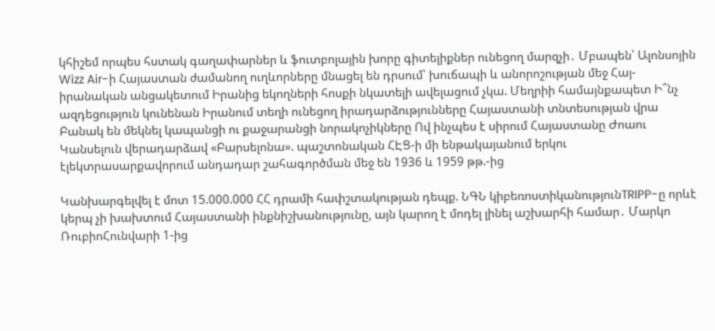կհիշեմ որպես հստակ գաղափարներ և ֆուտբոլային խորը գիտելիքներ ունեցող մարզչի․ Մբապեն՝ Ալոնսոյին Wizz Air-ի Հայաստան ժամանող ուղևորները մնացել են դրսում՝ խուճապի և անորոշության մեջ Հայ-իրանական անցակետում Իրանից եկողների հոսքի նկատելի ավելացում չկա. Մեղրիի համայնքապետ Ի՞նչ ազդեցություն կունենան Իրանում տեղի ունեցող իրադարձությունները Հայաստանի տնտեսության վրա Բանակ են մեկնել կապանցի ու քաջարանցի նորակոչիկները Ով ինչպես է սիրում Հայաստանը Ժոաու Կանսելուն վերադարձավ «Բարսելոնա». պաշտոնական ՀԷՑ-ի մի ենթակայանում երկու էլեկտրասարքավորում անդադար շահագործման մեջ են 1936 և 1959 թթ.-ից

Կանխարգելվել է մոտ 15.000.000 ՀՀ դրամի հափշտակության դեպք. ՆԳՆ կիբեռոստիկանությունTRIPP-ը որևէ կերպ չի խախտում Հայաստանի ինքնիշխանությունը, այն կարող է մոդել լինել աշխարհի համար․ Մարկո ՌուբիոՀունվարի 1-ից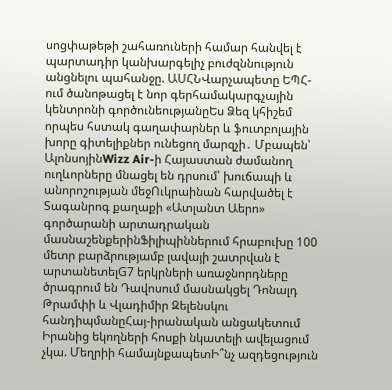սոցփաթեթի շահառուների համար հանվել է պարտադիր կանխարգելիչ բուժզննություն անցնելու պահանջը. ԱՍՀՆՎարչապետը ԵՊՀ-ում ծանոթացել է նոր գերհամակարգչային կենտրոնի գործունեությանըԵս Ձեզ կհիշեմ որպես հստակ գաղափարներ և ֆուտբոլային խորը գիտելիքներ ունեցող մարզչի․ Մբապեն՝ ԱլոնսոյինWizz Air-ի Հայաստան ժամանող ուղևորները մնացել են դրսում՝ խուճապի և անորոշության մեջՈւկրաինան հարվածել է Տագանրոգ քաղաքի «Ատլանտ Աերո» գործարանի արտադրական մասնաշենքերինՖիլիպիններում հրաբուխը 100 մետր բարձրությամբ լավայի շատրվան է արտանետելG7 երկրների առաջնորդները ծրագրում են Դավոսում մասնակցել Դոնալդ Թրամփի և Վլադիմիր Զելենսկու հանդիպմանըՀայ-իրանական անցակետում Իրանից եկողների հոսքի նկատելի ավելացում չկա. Մեղրիի համայնքապետԻ՞նչ ազդեցություն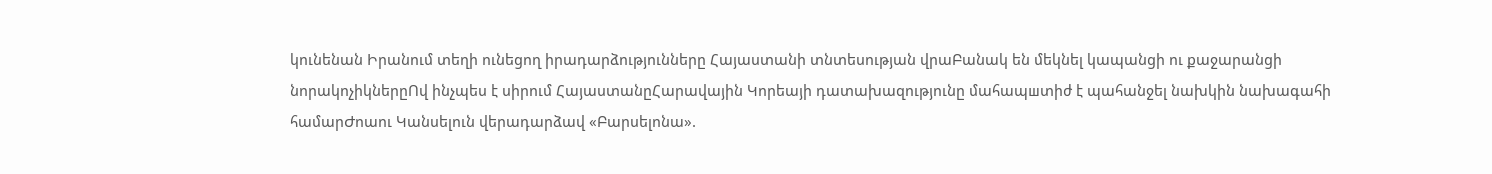կունենան Իրանում տեղի ունեցող իրադարձությունները Հայաստանի տնտեսության վրաԲանակ են մեկնել կապանցի ու քաջարանցի նորակոչիկներըՈվ ինչպես է սիրում ՀայաստանըՀարավային Կորեայի դատախազությունը մահապшտիժ է պահանջել նախկին նախագահի համարԺոաու Կանսելուն վերադարձավ «Բարսելոնա».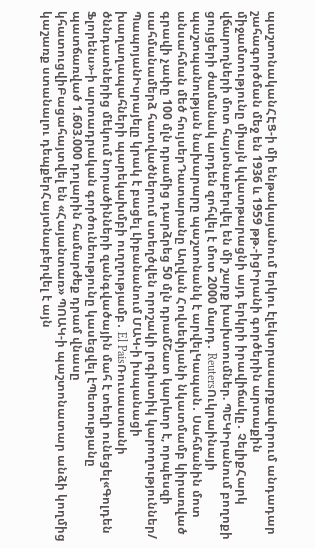պաշտոնականՀԷՑ-ի մի ենթակայանում երկու էլեկտրասարքավորում անդադար շահագործման մեջ են 1936 և 1959 թթ.-իցԻրանի գործերին արտաքին միջամտությունը միայն կվատթարացնի այդ երկրի իրավիճակը․ ՉելիքՀարկ վճարողների մոտ հայտնաբերվել են մի շարք խախտումներ. ՊԵԿԻրանում բողոքի ցույցերի ժամանակ արդեն զոհվել է մոտ 2000 մարդ․ ReutersՈւկրաինայի պաշտպանության նախարարը պաշտոնանկ է արվելԿապան․ Սահմանին մոտ անսահման մեծ հույսերԴատարանը Աղվան Հովսեփյանի նկատմամբ կիրառված գրավի չափը 100 մլն դրամից դարձրեց 50 մլն դրամՇատ կարևոր է, որպեսզի սահմանամերձ հատվածներում ստեղծվեն որոշակի լոգիստիկ կարողություններ/ ՊապոյանԻսրայելը կրակ է բացել Լիբանանում ՄԱԿ-ի իսպանացի խաղաղապահների պարեկախմբի ուղղությամբ․ El PaisՌուսաստանի ծննդատներից մեկում նորածինների զանգվածային մահ է տեղի ունեցել«Գոլդեն Ֆլորենս»-ի արտադրական գործունեությունը կասեցվել էՊետությանը պատճառված 1.603.000 դոլարին համարժեք դրամ վնասը կհատուցվիԲացահայտվել են «Հայանտառ» ՊՈԱԿ-ի պաշտոնատար անձի կողմից կաշառք ստանալու դեպքերՀայտնաբերվել է այն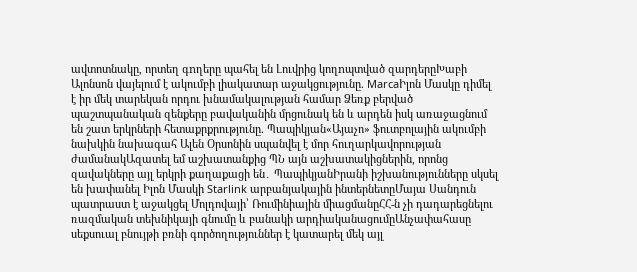ավտոտնակը, որտեղ գnղերը պահել են Լուվրից կողnպտված զարդերըԽաբի Ալոնսոն վայելում է ակումբի լիակատար աջակցությունը. MarcaԻլոն Մասկը դիմել է իր մեկ տարեկան որդու խնամակալության համար Ձեռք բերված պաշտպանական զենքերը բավականին մրցունակ են և արդեն իսկ առաջացնում են շատ երկրների հետաքրքրությունը. Պապիկյան«Այաչո» ֆուտբոլային ակումբի նախկին նախագահ Ալեն Օրսոնին սպանվել է մոր հուղարկավորության ժամանակԱզատել եմ աշխատանքից ՊՆ այն աշխատակիցներին, որոնց զավակները այլ երկրի քաղաքացի են․ ՊապիկյանԻրանի իշխանությունները սկսել են խափանել Իլոն Մասկի Starlink արբանյակային ինտերնետըՄայա Սանդուն պատրաստ է աջակցել Մոլդովայի՝ Ռումինիային միացմանըՀՀ-ն չի դադարեցնելու ռազմական տեխնիկայի գնումը և բանակի արդիականացումըԱնչափահասը սեքսուալ բնույթի բռնի գործողություններ է կատարել մեկ այլ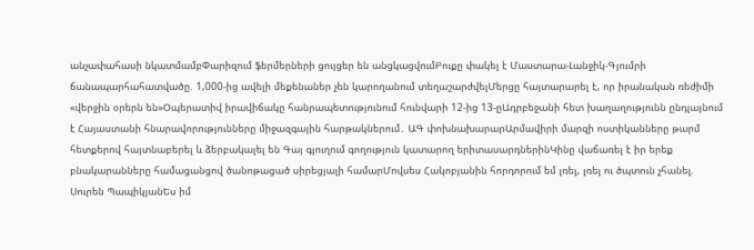անչափահասի նկատմամբՓարիզում ֆերմերների ցույցեր են անցկացվումԲուքը փակել է Մաստարա-Լանջիկ-Գյումրի ճանապարհահատվածը. 1,000-ից ավելի մեքենաներ չեն կարողանում տեղաշարժվելՄերցը հայտարարել է, որ իրանական ռեժիմի «վերջին օրերն են»Օպերատիվ իրավիճակը հանրապետությունում հունվարի 12-ից 13-ըԱդրբեջանի հետ խաղաղությունն ընդլայնում է Հայաստանի հնարավորությունները միջազգային հարթակներում․ ԱԳ փոխնախարարԱրմավիրի մարզի ոստիկանները թարմ հետքերով հայտնաբերել և ձերբակալել են Գայ գյուղում գողություն կատարող երիտասարդներինԿինը վաճառել է իր երեք բնակարանները համացանցով ծանոթացած սիրեցյալի համարՄովսես Հակոբյանին հորդորում եմ լռել, լռել ու ծպտուն չհանել. Սուրեն ՊապիկյանԵս իմ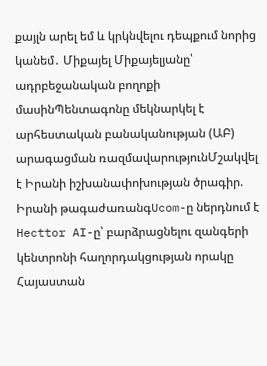քայլն արել եմ և կրկնվելու դեպքում նորից կանեմ․ Միքայել Միքայելյանը՝ ադրբեջանական բողոքի մասինՊենտագոնը մեկնարկել է արհեստական բանականության (ԱԲ) արագացման ռազմավարությունՄշակվել է Իրանի իշխանափոխության ծրագիր. Իրանի թագաժառանգUcom-ը ներդնում է Hecttor AI-ը՝ բարձրացնելու զանգերի կենտրոնի հաղորդակցության որակը
Հայաստան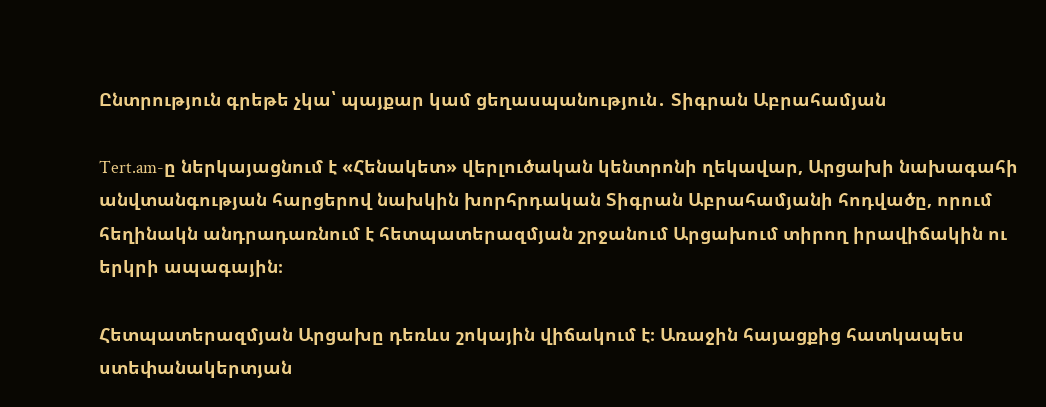Ընտրություն գրեթե չկա՝ պայքար կամ ցեղասպանություն․ Տիգրան Աբրահամյան

Tert.am-ը ներկայացնում է «Հենակետ» վերլուծական կենտրոնի ղեկավար, Արցախի նախագահի անվտանգության հարցերով նախկին խորհրդական Տիգրան Աբրահամյանի հոդվածը, որում հեղինակն անդրադառնում է հետպատերազմյան շրջանում Արցախում տիրող իրավիճակին ու երկրի ապագային։

Հետպատերազմյան Արցախը դեռևս շոկային վիճակում է։ Առաջին հայացքից հատկապես ստեփանակերտյան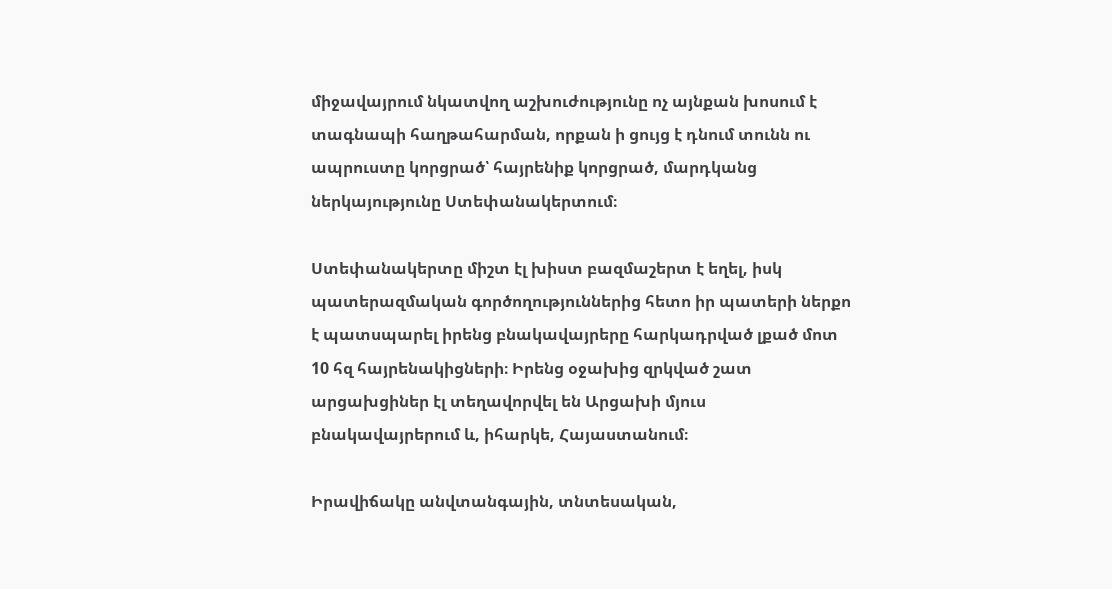միջավայրում նկատվող աշխուժությունը ոչ այնքան խոսում է տագնապի հաղթահարման, որքան ի ցույց է դնում տունն ու ապրուստը կորցրած՝ հայրենիք կորցրած, մարդկանց ներկայությունը Ստեփանակերտում։

Ստեփանակերտը միշտ էլ խիստ բազմաշերտ է եղել, իսկ պատերազմական գործողություններից հետո իր պատերի ներքո է պատսպարել իրենց բնակավայրերը հարկադրված լքած մոտ 10 հզ հայրենակիցների։ Իրենց օջախից զրկված շատ արցախցիներ էլ տեղավորվել են Արցախի մյուս բնակավայրերում և, իհարկե, Հայաստանում։

Իրավիճակը անվտանգային, տնտեսական,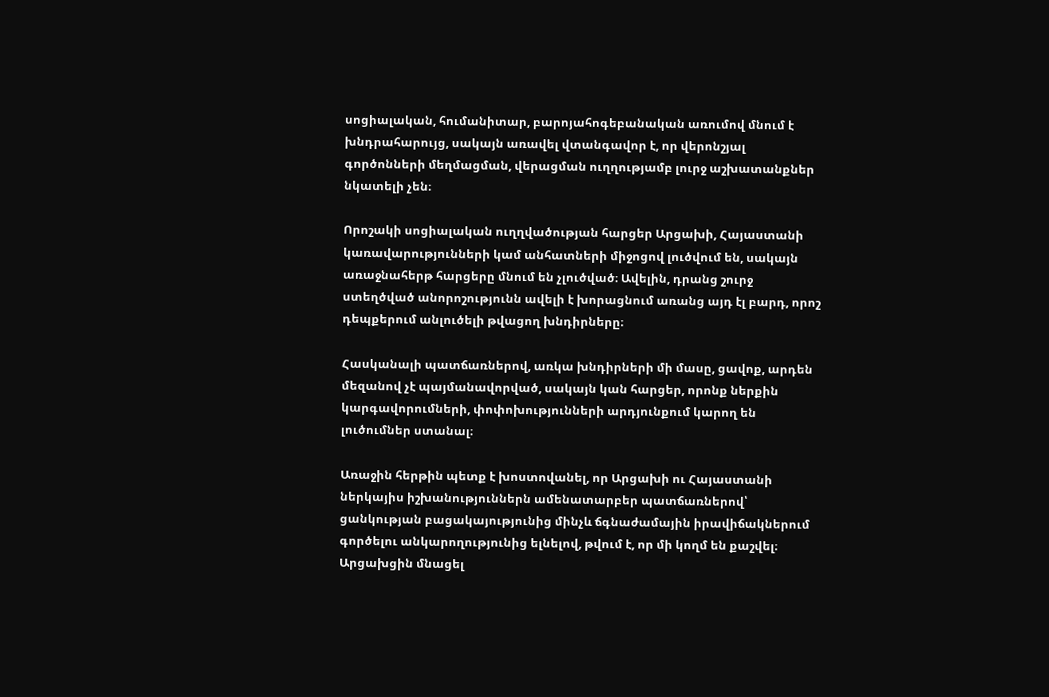սոցիալական, հումանիտար, բարոյահոգեբանական առումով մնում է խնդրահարույց, սակայն առավել վտանգավոր է, որ վերոնշյալ գործոնների մեղմացման, վերացման ուղղությամբ լուրջ աշխատանքներ նկատելի չեն։

Որոշակի սոցիալական ուղղվածության հարցեր Արցախի, Հայաստանի կառավարությունների կամ անհատների միջոցով լուծվում են, սակայն առաջնահերթ հարցերը մնում են չլուծված։ Ավելին, դրանց շուրջ ստեղծված անորոշությունն ավելի է խորացնում առանց այդ էլ բարդ, որոշ դեպքերում անլուծելի թվացող խնդիրները։

Հասկանալի պատճառներով, առկա խնդիրների մի մասը, ցավոք, արդեն մեզանով չէ պայմանավորված, սակայն կան հարցեր, որոնք ներքին կարգավորումների, փոփոխությունների արդյունքում կարող են լուծումներ ստանալ։

Առաջին հերթին պետք է խոստովանել, որ Արցախի ու Հայաստանի ներկայիս իշխանություններն ամենատարբեր պատճառներով՝ ցանկության բացակայությունից մինչև ճգնաժամային իրավիճակներում գործելու անկարողությունից ելնելով, թվում է, որ մի կողմ են քաշվել։ Արցախցին մնացել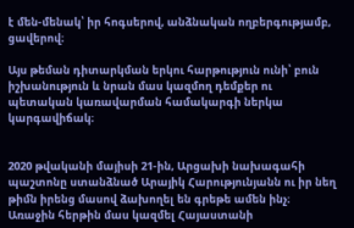է մեն-մենակ՝ իր հոգսերով, անձնական ողբերգությամբ, ցավերով։

Այս թեման դիտարկման երկու հարթություն ունի՝ բուն իշխանություն և նրան մաս կազմող դեմքեր ու պետական կառավարման համակարգի ներկա կարգավիճակ։


2020 թվականի մայիսի 21-ին, Արցախի նախագահի պաշտոնը ստանձնած Արայիկ Հարությունյանն ու իր նեղ թիմն իրենց մասով ձախողել են գրեթե ամեն ինչ։ Առաջին հերթին մաս կազմել Հայաստանի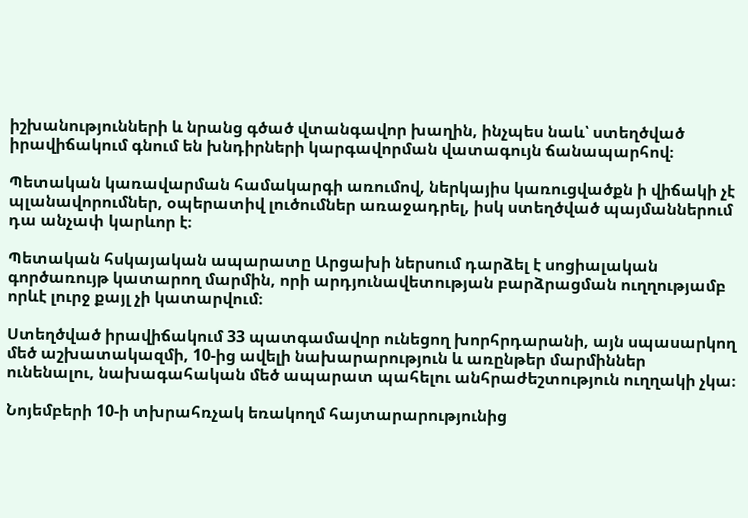իշխանությունների և նրանց գծած վտանգավոր խաղին, ինչպես նաև՝ ստեղծված իրավիճակում գնում են խնդիրների կարգավորման վատագույն ճանապարհով։

Պետական կառավարման համակարգի առումով, ներկայիս կառուցվածքն ի վիճակի չէ պլանավորումներ, օպերատիվ լուծումներ առաջադրել, իսկ ստեղծված պայմաններում դա անչափ կարևոր է։

Պետական հսկայական ապարատը Արցախի ներսում դարձել է սոցիալական գործառույթ կատարող մարմին, որի արդյունավետության բարձրացման ուղղությամբ որևէ լուրջ քայլ չի կատարվում։

Ստեղծված իրավիճակում 33 պատգամավոր ունեցող խորհրդարանի, այն սպասարկող մեծ աշխատակազմի, 10-ից ավելի նախարարություն և առընթեր մարմիններ ունենալու, նախագահական մեծ ապարատ պահելու անհրաժեշտություն ուղղակի չկա։

Նոյեմբերի 10-ի տխրահռչակ եռակողմ հայտարարությունից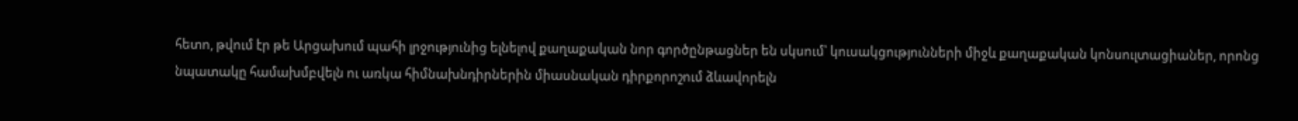հետո, թվում էր թե Արցախում պահի լրջությունից ելնելով քաղաքական նոր գործընթացներ են սկսում՝ կուսակցությունների միջև քաղաքական կոնսուլտացիաներ, որոնց նպատակը համախմբվելն ու առկա հիմնախնդիրներին միասնական դիրքորոշում ձևավորելն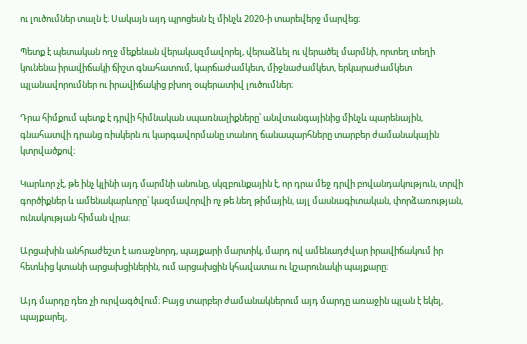ու լուծումներ տալն է։ Սակայն այդ պրոցեսն էլ մինչև 2020-ի տարեվերջ մարվեց։

Պետք է պետական ողջ մեքենան վերակազմավորել, վերաձևել ու վերածել մարմնի, որտեղ տեղի կունենա իրավիճակի ճիշտ գնահատում, կարճաժամկետ, միջնաժամկետ, երկարաժամկետ պլանավորումներ ու իրավիճակից բխող օպերատիվ լուծումներ։

Դրա հիմքում պետք է դրվի հիմնական սպառնալիքները՝ անվտանգայինից մինչև պարենային, գնահատվի դրանց ռիսկերն ու կարգավորմանը տանող ճանապարհները տարբեր ժամանակային կտրվածքով։

Կարևոր չէ, թե ինչ կլինի այդ մարմնի անունը, սկզբունքային է, որ դրա մեջ դրվի բովանդակություն, տրվի գործիքներ և ամենակարևորը՝ կազմավորվի ոչ թե նեղ թիմային, այլ մասնագիտական, փորձառության, ունակության հիման վրա։

Արցախին անհրաժեշտ է առաջնորդ, պայքարի մարտիկ, մարդ ով ամենադժվար իրավիճակում իր հետևից կտանի արցախցիներին, ում արցախցին կհավատա ու կշարունակի պայքարը։

Այդ մարդը դեռ չի ուրվագծվում։ Բայց տարբեր ժամանակներում այդ մարդը առաջին պլան է եկել, պայքարել,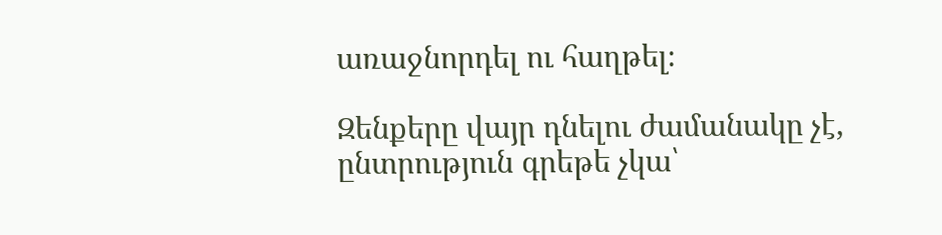առաջնորդել ու հաղթել։

Զենքերը վայր դնելու ժամանակը չէ, ընտրություն գրեթե չկա՝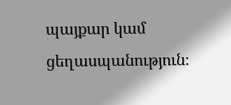պայքար կամ ցեղասպանություն։